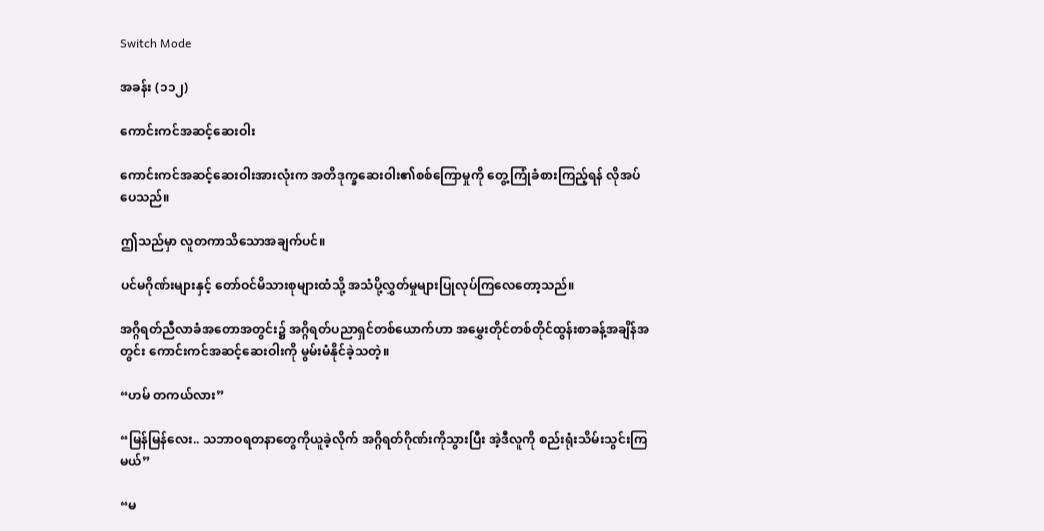Switch Mode

အခန်း (၁၁၂)

ကောင်းကင်အဆင့်ဆေးဝါး

ကောင်းကင်အဆင့်ဆေးဝါးအားလုံးက အတိဒုက္ခဆေးဝါး၏စစ်ကြောမှုကို တွေ့ကြုံခံစားကြည့်ရန် လိုအပ်ပေသည်။

ဤသည်မှာ လူတကာသိသောအချက်ပင်။

ပင်မဂိုဏ်းများနှင့် တော်ဝင်မိသားစုများထံသို့ အသံပို့လွှတ်မှုများပြုလုပ်ကြလေတော့သည်။

အဂ္ဂိရတ်ညီလာခံအတောအတွင်း၌ အဂ္ဂိရတ်ပညာရှင်တစ်ယောက်ဟာ အမွှေးတိုင်တစ်တိုင်ထွန်းစာခန့်အချိန်အတွင်း ကောင်းကင်အဆင့်ဆေးဝါးကို မွမ်းမံနိုင်ခဲ့သတဲ့။

“ဟမ် တကယ်လား”

“မြန်မြန်လေး.. သဘာဝရတနာတွေကိုယူခဲ့လိုက် အဂ္ဂိရတ်ဂိုဏ်းကိုသွားပြီး အဲ့ဒီလူကို စည်းရုံးသိမ်းသွင်းကြမယ်”

“မ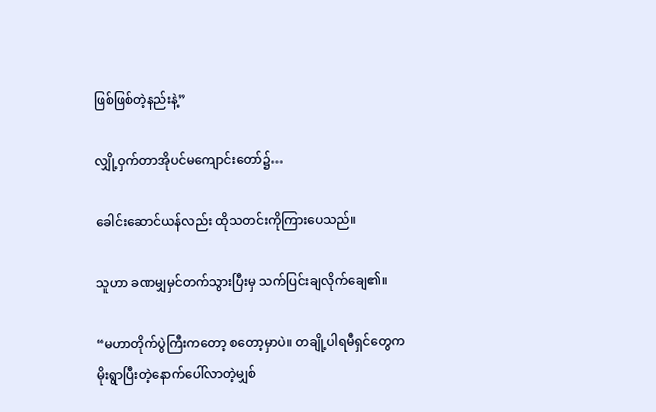ဖြစ်ဖြစ်တဲ့နည်းနဲ့”

လျှို့ဝှက်တာအိုပင်မကျောင်းတော်၌…

ခေါင်းဆောင်ယန်လည်း ထိုသတင်းကိုကြားပေသည်။

သူဟာ ခဏမျှမှင်တက်သွားပြီးမှ သက်ပြင်းချလိုက်ချေ၏။

“မဟာတိုက်ပွဲကြီးကတော့ စတော့မှာပဲ။ တချို့ပါရမီရှင်တွေက မိုးရွာပြီးတဲ့နောက်ပေါ်လာတဲ့မျှစ်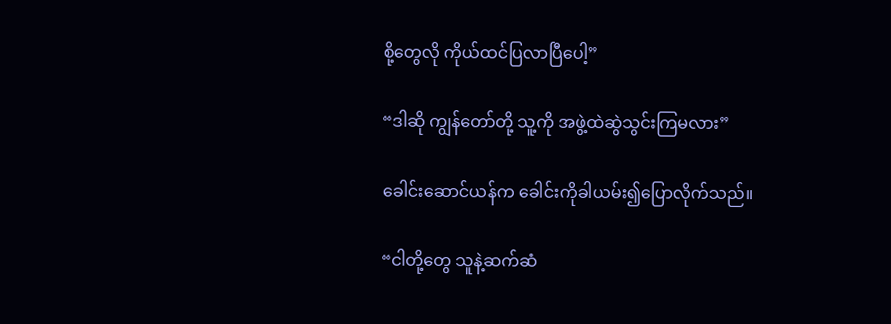စို့တွေလို ကိုယ်ထင်ပြလာပြီပေါ့”

“ဒါဆို ကျွန်တော်တို့ သူ့ကို အဖွဲ့ထဲဆွဲသွင်းကြမလား”

ခေါင်းဆောင်ယန်က ခေါင်းကိုခါယမ်း၍ပြောလိုက်သည်။

“ငါတို့တွေ သူနဲ့ဆက်ဆံ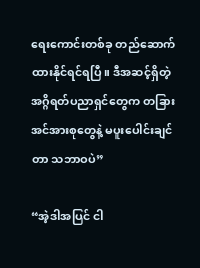ရေးကောင်းတစ်ခု တည်ဆောက်ထားနိုင်ရင်ရပြီ။ ဒီအဆင့်ရှိတဲ့အဂ္ဂိရတ်ပညာရှင်တွေက တခြားအင်အားစုတွေနဲ့ မပူးပေါင်းချင်တာ သဘာဝပဲ”

“အဲ့ဒါအပြင် ငါ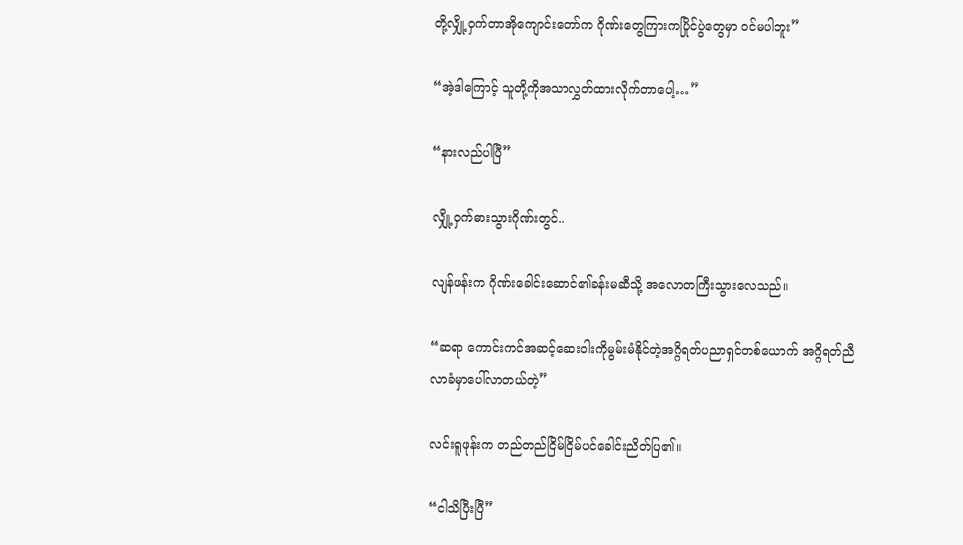တို့လျှို့ဝှက်တာအိုကျောင်းတော်က ဂိုဏ်းတွေကြားကပြိုင်ပွဲတွေမှာ ဝင်မပါဘူး”

“အဲ့ဒါကြောင့် သူတို့ကိုအသာလွှတ်ထားလိုက်တာပေါ့…”

“နားလည်ပါပြီ”

လျှို့ဝှက်ဓားသွားဂိုဏ်းတွင်..

လျန်ဖန်းက ဂိုဏ်းခေါင်းဆောင်၏ခန်းမဆီသို့ အလောတကြီးသွားလေသည်။

“ဆရာ ကောင်းကင်အဆင့်ဆေးဝါးကိုမွမ်းမံနိုင်တဲ့အဂ္ဂိရတ်ပညာရှင်တစ်ယောက် အဂ္ဂိရတ်ညီလာခံမှာပေါ်လာတယ်တဲ့”

လင်းရူဖုန်းက တည်တည်ငြိမ်ငြိမ်ပင်ခေါင်းညိတ်ပြ၏။

“ငါသိပြီးပြီ”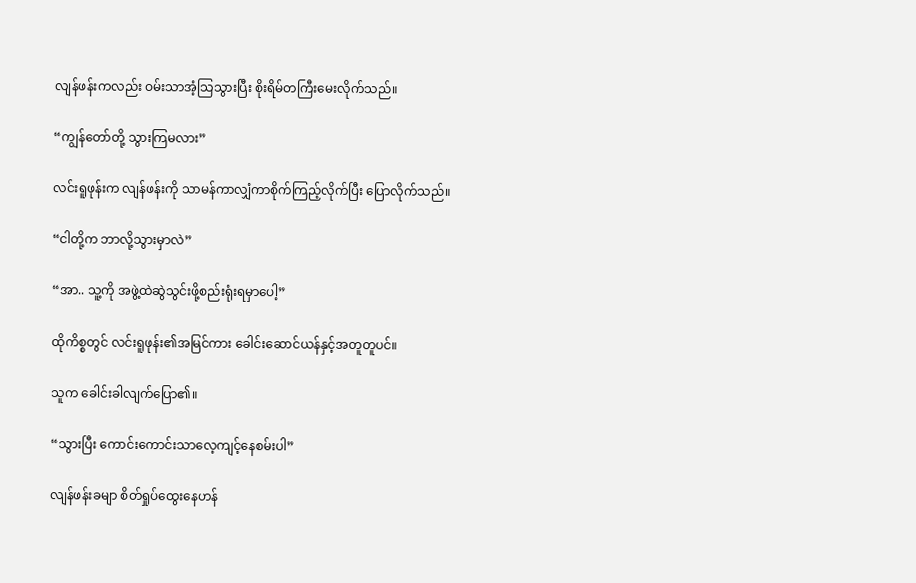လျန်ဖန်းကလည်း ဝမ်းသာအံ့သြသွားပြီး စိုးရိမ်တကြီးမေးလိုက်သည်။

“ကျွန်တော်တို့ သွားကြမလား”

လင်းရူဖုန်းက လျန်ဖန်းကို သာမန်ကာလျှံကာစိုက်ကြည့်လိုက်ပြီး ပြောလိုက်သည်။

“ငါတို့က ဘာလို့သွားမှာလဲ”

“အာ.. သူ့ကို အဖွဲ့ထဲဆွဲသွင်းဖို့စည်းရုံးရမှာပေါ့”

ထိုကိစ္စတွင် လင်းရူဖုန်း၏အမြင်ကား ခေါင်းဆောင်ယန်နှင့်အတူတူပင်။

သူက ခေါင်းခါလျက်ပြော၏။

“သွားပြီး ကောင်းကောင်းသာလေ့ကျင့်နေစမ်းပါ”

လျန်ဖန်းခမျာ စိတ်ရှုပ်ထွေးနေဟန်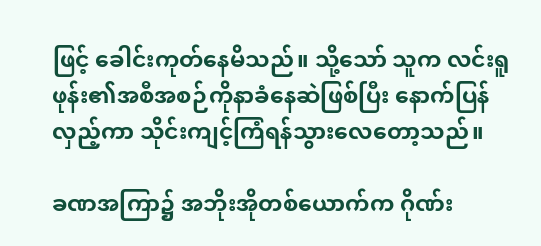ဖြင့် ခေါင်းကုတ်နေမိသည်။ သို့သော် သူက လင်းရူဖုန်း၏အစီအစဉ်ကိုနာခံနေဆဲဖြစ်ပြီး နောက်ပြန်လှည့်ကာ သိုင်းကျင့်ကြံရန်သွားလေတော့သည်။

ခဏအကြာ၌ အဘိုးအိုတစ်ယောက်က ဂိုဏ်း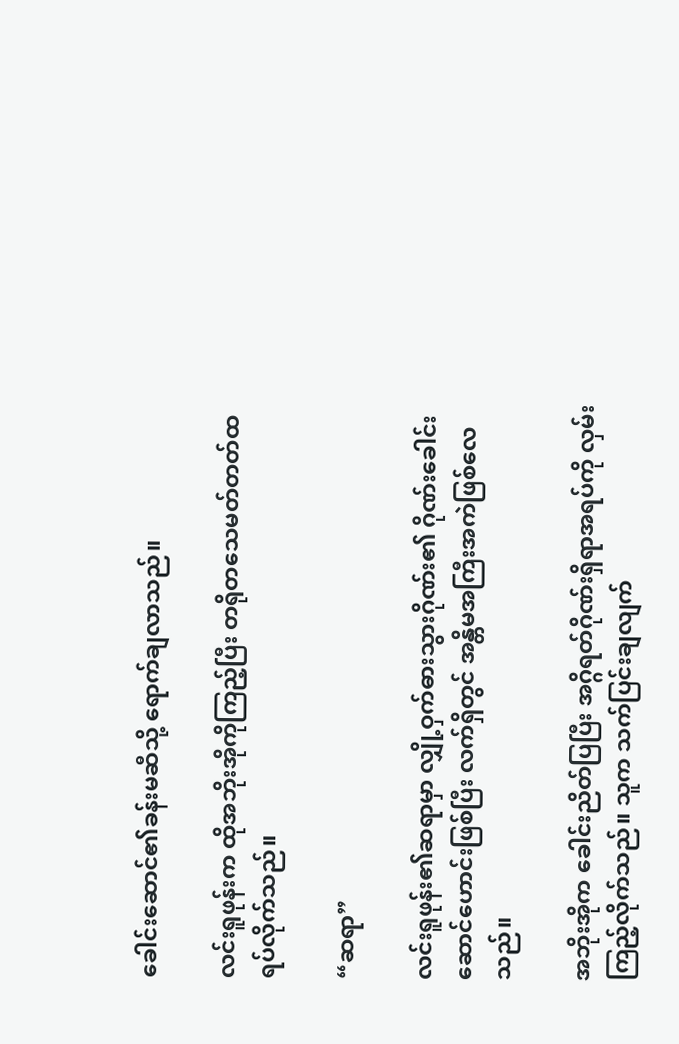ခေါင်းဆောင်၏ခန်းမဆီသို့ ရောက်ချလာသည်။

လင်းရူဖုန်းက ထိုအဘိုးအိုကိုကြည့်ပြီး တရိုတသေမတ်တတ်ထရပ်လိုက်သည်။

“ဆရာ”

လင်းရူဖုန်း၏ဆရာမှာ လျှို့ဝှက်ဓားသွားဂိုဏ်း၏ ဂိုဏ်းခေါင်းဆောင်ဟောင်းဖြစ်ပြီး လက်ရှိတွင် အန္တိမအကြီးအကဲဖြစ်လေသည်။

အဘိုးအိုက ခေါင်းညိတ်ပြပြီး အဂ္ဂိရတ်ဂိုဏ်းရှိရာအရပ်ကို လှမ်းကြည့်လိုက်သည်။ သူက သက်ပြင်းချလျက်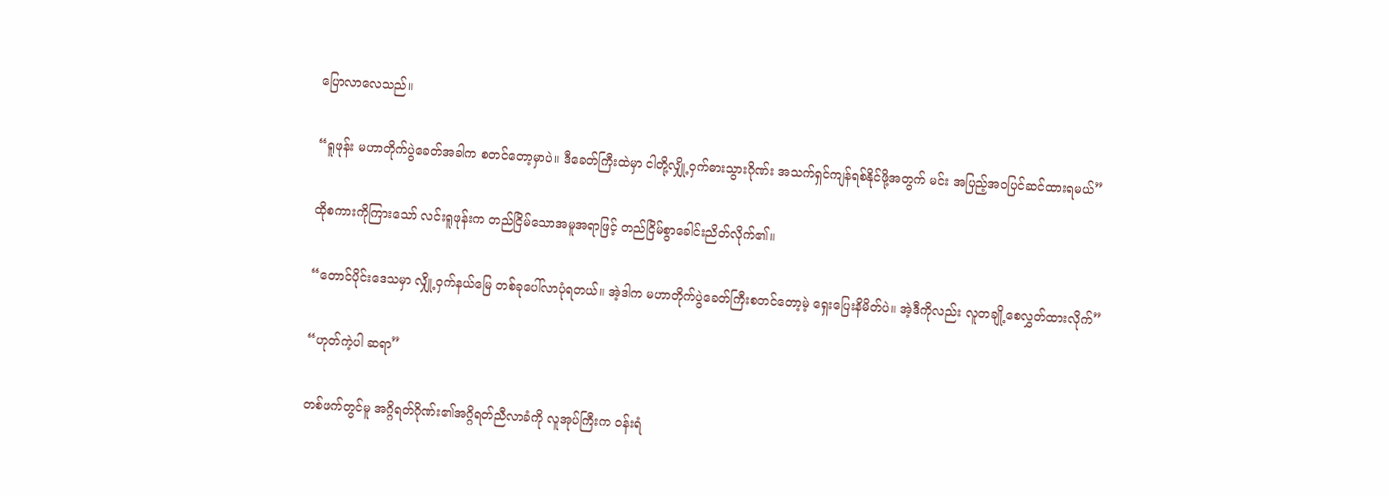ပြောလာလေသည်။

“ရူဖုန်း မဟာတိုက်ပွဲခေတ်အခါက စတင်တော့မှာပဲ။ ဒီခေတ်ကြီးထဲမှာ ငါတို့လျှို့ဝှက်ဓားသွားဂိုဏ်း အသက်ရှင်ကျန်ရစ်နိုင်ဖို့အတွက် မင်း အပြည့်အဝပြင်ဆင်ထားရမယ်”

ထိုစကားကိုကြားသော် လင်းရူဖုန်းက တည်ငြိမ်သောအမူအရာဖြင့် တည်ငြိမ်စွာခေါင်းညိတ်လိုက်၏။

“တောင်ပိုင်းဒေသမှာ လျှို့ဝှက်နယ်မြေ တစ်ခုပေါ်လာပုံရတယ်။ အဲ့ဒါက မဟာတိုက်ပွဲခေတ်ကြီးစတင်တော့မဲ့ ရှေးပြေးနိမိတ်ပဲ။ အဲ့ဒီကိုလည်း လူတချို့စေလွှတ်ထားလိုက်”

“ဟုတ်ကဲ့ပါ ဆရာ”

တစ်ဖက်တွင်မူ အဂ္ဂိရတ်ဂိုဏ်း၏အဂ္ဂိရတ်ညီလာခံကို လူအုပ်ကြီးက ဝန်းရံ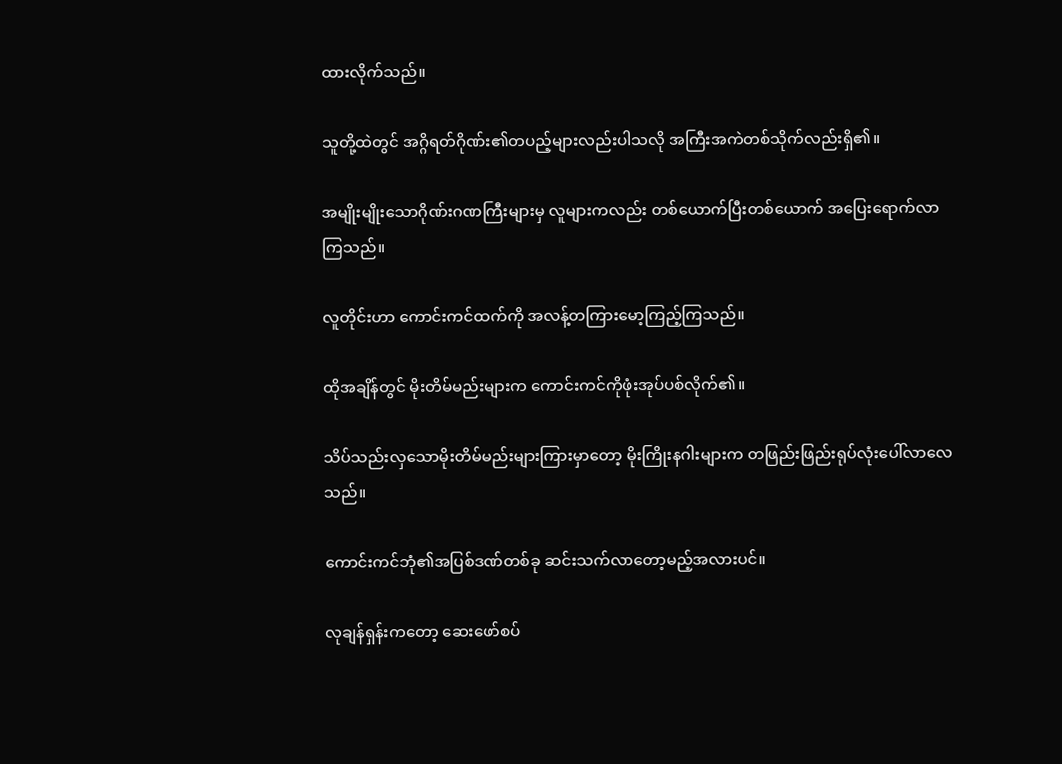ထားလိုက်သည်။

သူတို့ထဲတွင် အဂ္ဂိရတ်ဂိုဏ်း၏တပည့်များလည်းပါသလို အကြီးအကဲတစ်သိုက်လည်းရှိ၏။

အမျိုးမျိုးသောဂိုဏ်းဂဏကြီးများမှ လူများကလည်း တစ်ယောက်ပြီးတစ်ယောက် အပြေးရောက်လာကြသည်။

လူတိုင်းဟာ ကောင်းကင်ထက်ကို အလန့်တကြားမော့ကြည့်ကြသည်။

ထိုအချိန်တွင် မိုးတိမ်မည်းများက ကောင်းကင်ကိုဖုံးအုပ်ပစ်လိုက်၏။

သိပ်သည်းလှသောမိုးတိမ်မည်းများကြားမှာတော့ မိုးကြိုးနဂါးများက တဖြည်းဖြည်းရုပ်လုံးပေါ်လာလေသည်။

ကောင်းကင်ဘုံ၏အပြစ်ဒဏ်တစ်ခု ဆင်းသက်လာတော့မည့်အလားပင်။

လုချန်ရှန်းကတော့ ဆေးဖော်စပ်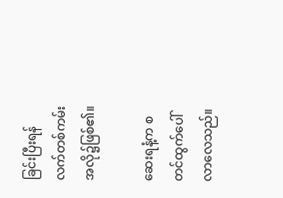ခြင်းပြီးရန် လက်တစ်ကမ်းအလို၌ဖြစ်၏။

ဆေးရနံ့က စတင်ထွက်ပေါ်လာလေသည်။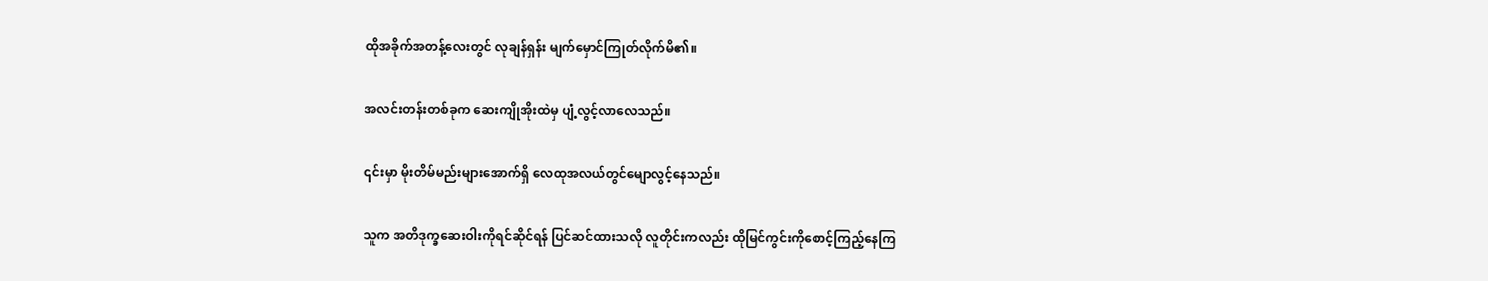ထိုအခိုက်အတန့်လေးတွင် လုချန်ရှန်း မျက်မှောင်ကြုတ်လိုက်မိ၏။

အလင်းတန်းတစ်ခုက ဆေးကျိုအိုးထဲမှ ပျံ့လွင့်လာလေသည်။

၎င်းမှာ မိုးတိမ်မည်းများအောက်ရှိ လေထုအလယ်တွင်မျောလွင့်နေသည်။

သူက အတိဒုက္ခဆေးဝါးကိုရင်ဆိုင်ရန် ပြင်ဆင်ထားသလို လူတိုင်းကလည်း ထိုမြင်ကွင်းကိုစောင့်ကြည့်နေကြ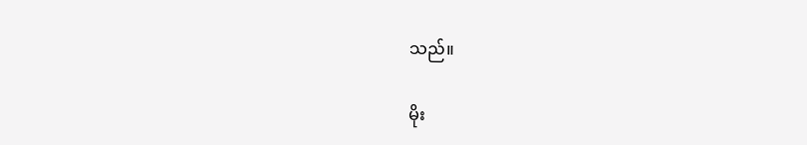သည်။

မိုး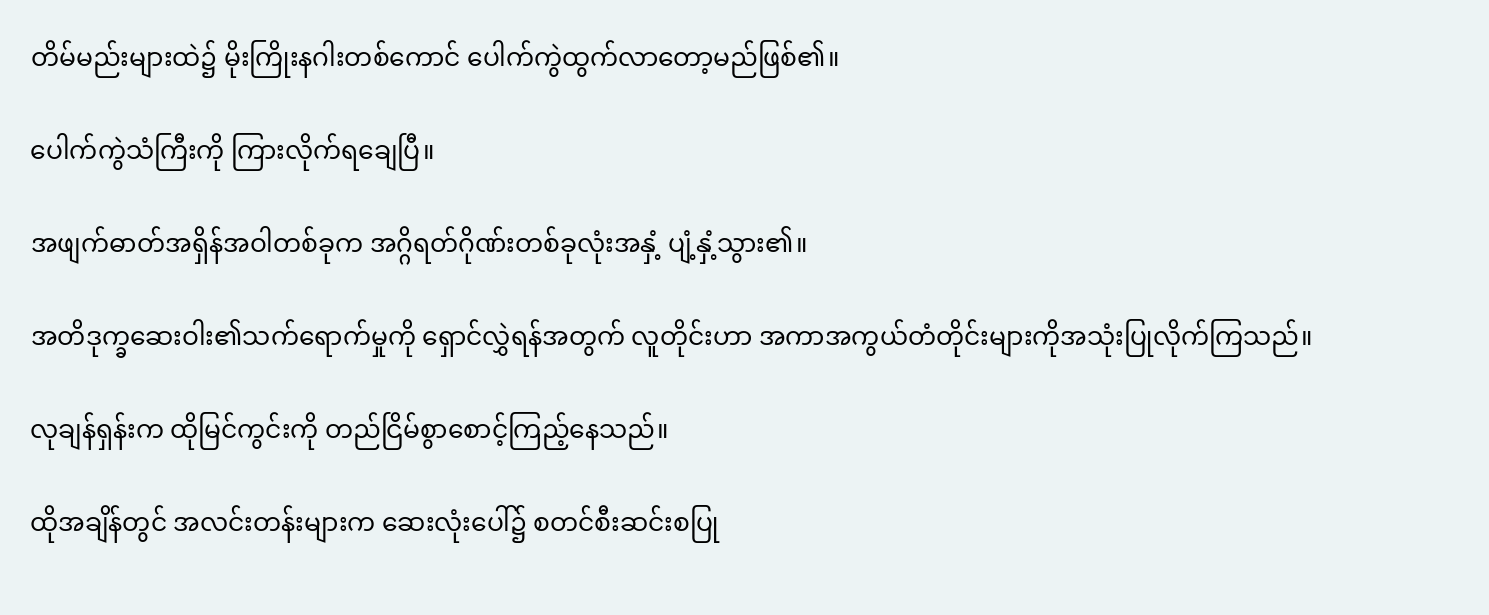တိမ်မည်းများထဲ၌ မိုးကြိုးနဂါးတစ်ကောင် ပေါက်ကွဲထွက်လာတော့မည်ဖြစ်၏။

ပေါက်ကွဲသံကြီးကို ကြားလိုက်ရချေပြီ။

အဖျက်ဓာတ်အရှိန်အဝါတစ်ခုက အဂ္ဂိရတ်ဂိုဏ်းတစ်ခုလုံးအနှံ့ ပျံ့နှံ့သွား၏။

အတိဒုက္ခဆေးဝါး၏သက်ရောက်မှုကို ရှောင်လွှဲရန်အတွက် လူတိုင်းဟာ အကာအကွယ်တံတိုင်းများကိုအသုံးပြုလိုက်ကြသည်။

လုချန်ရှန်းက ထိုမြင်ကွင်းကို တည်ငြိမ်စွာစောင့်ကြည့်နေသည်။

ထိုအချိန်တွင် အလင်းတန်းများက ဆေးလုံးပေါ်၌ စတင်စီးဆင်းစပြု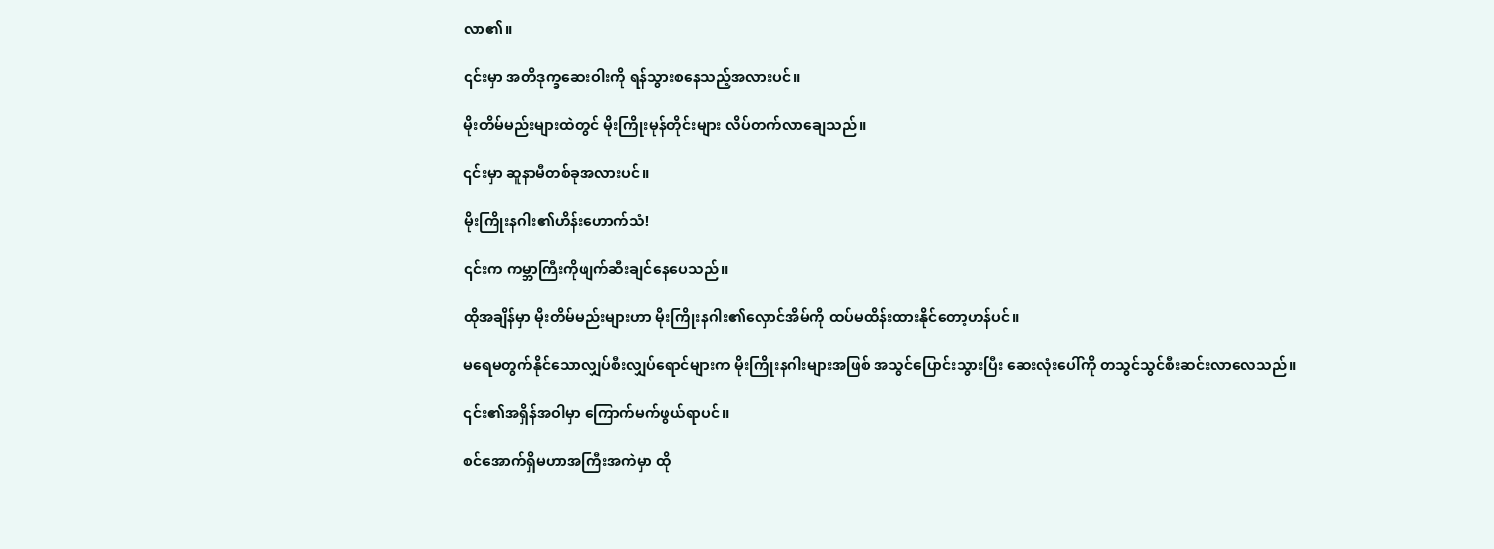လာ၏။

၎င်းမှာ အတိဒုက္ခဆေးဝါးကို ရန်သွားစနေသည့်အလားပင်။

မိုးတိမ်မည်းများထဲတွင် မိုးကြိုးမုန်တိုင်းများ လိပ်တက်လာချေသည်။

၎င်းမှာ ဆူနာမီတစ်ခုအလားပင်။

မိုးကြိုးနဂါး၏ဟိန်းဟောက်သံ!

၎င်းက ကမ္ဘာကြီးကိုဖျက်ဆီးချင်နေပေသည်။

ထိုအချိန်မှာ မိုးတိမ်မည်းများဟာ မိုးကြိုးနဂါး၏လှောင်အိမ်ကို ထပ်မထိန်းထားနိုင်တော့ဟန်ပင်။

မရေမတွက်နိုင်သောလျှပ်စီးလျှပ်ရောင်များက မိုးကြိုးနဂါးများအဖြစ် အသွင်ပြောင်းသွားပြီး ဆေးလုံးပေါ်ကို တသွင်သွင်စီးဆင်းလာလေသည်။

၎င်း၏အရှိန်အဝါမှာ ကြောက်မက်ဖွယ်ရာပင်။

စင်အောက်ရှိမဟာအကြီးအကဲမှာ ထို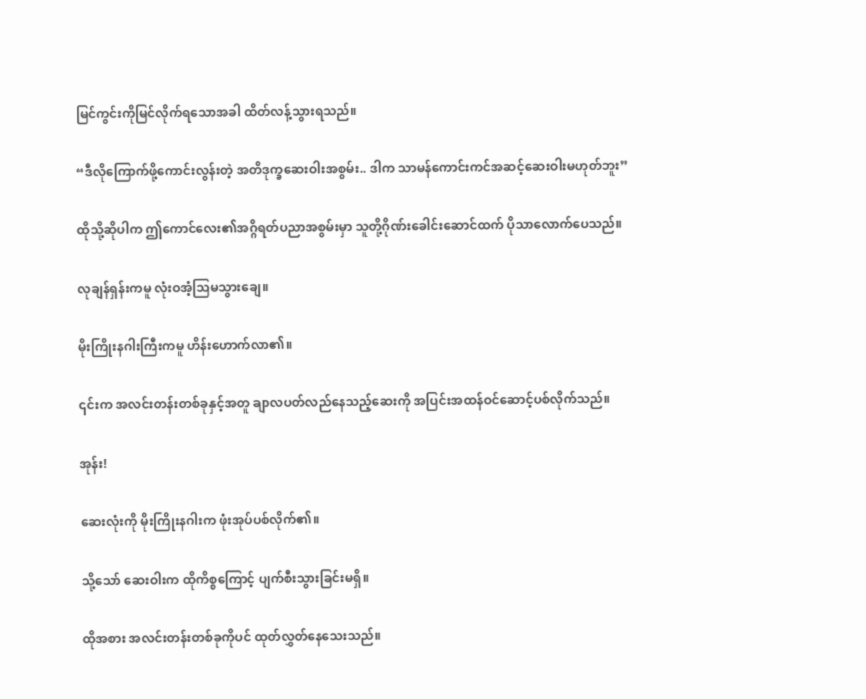မြင်ကွင်းကိုမြင်လိုက်ရသောအခါ ထိတ်လန့်သွားရသည်။

“ဒီလိုကြောက်ဖို့ကောင်းလွန်းတဲ့ အတိဒုက္ခဆေးဝါးအစွမ်း.. ဒါက သာမန်ကောင်းကင်အဆင့်ဆေးဝါးမဟုတ်ဘူး”

ထိုသို့ဆိုပါက ဤကောင်လေး၏အဂ္ဂိရတ်ပညာအစွမ်းမှာ သူတို့ဂိုဏ်းခေါင်းဆောင်ထက် ပိုသာလောက်ပေသည်။

လုချန်ရှန်းကမူ လုံးဝအံ့သြမသွားချေ။

မိုးကြိုးနဂါးကြီးကမူ ဟိန်းဟောက်လာ၏။

၎င်းက အလင်းတန်းတစ်ခုနှင့်အတူ ချာလပတ်လည်နေသည့်ဆေးကို အပြင်းအထန်ဝင်ဆောင့်ပစ်လိုက်သည်။

အုန်း!

ဆေးလုံးကို မိုးကြိုးနဂါးက ဖုံးအုပ်ပစ်လိုက်၏။

သို့သော် ဆေးဝါးက ထိုကိစ္စကြောင့် ပျက်စီးသွားခြင်းမရှိ။

ထိုအစား အလင်းတန်းတစ်ခုကိုပင် ထုတ်လွှတ်နေသေးသည်။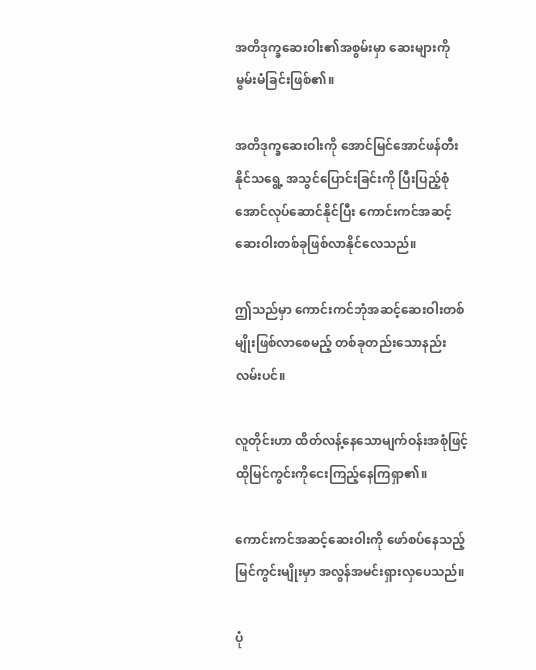အတိဒုက္ခဆေးဝါး၏အစွမ်းမှာ ဆေးများကိုမွမ်းမံခြင်းဖြစ်၏။

အတိဒုက္ခဆေးဝါးကို အောင်မြင်အောင်ဖန်တီးနိုင်သရွေ့ အသွင်ပြောင်းခြင်းကို ပြီးပြည့်စုံအောင်လုပ်ဆောင်နိုင်ပြီး ကောင်းကင်အဆင့်ဆေးဝါးတစ်ခုဖြစ်လာနိုင်လေသည်။

ဤသည်မှာ ကောင်းကင်ဘုံအဆင့်ဆေးဝါးတစ်မျိုးဖြစ်လာစေမည့် တစ်ခုတည်းသောနည်းလမ်းပင်။

လူတိုင်းဟာ ထိတ်လန့်နေသောမျက်ဝန်းအစုံဖြင့် ထိုမြင်ကွင်းကိုငေးကြည့်နေကြရှာ၏။

ကောင်းကင်အဆင့်ဆေးဝါးကို ဖော်စပ်နေသည့်မြင်ကွင်းမျိုးမှာ အလွန်အမင်းရှားလှပေသည်။

ပုံ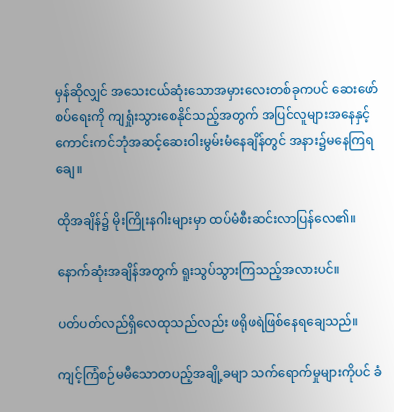မှန်ဆိုလျှင် အသေးငယ်ဆုံးသောအမှားလေးတစ်ခုကပင် ဆေးဖော်စပ်ရေးကို ကျရှုံးသွားစေနိုင်သည့်အတွက် အပြင်လူများအနေနှင့် ကောင်းကင်ဘုံအဆင့်ဆေးဝါးမွမ်းမံနေချိန်တွင် အနား၌မနေကြရချေ။

ထိုအချိန်၌ မိုးကြိုးနဂါးများမှာ ထပ်မံစီးဆင်းလာပြန်လေ၏။

နောက်ဆုံးအချိန်အတွက် ရူးသွပ်သွားကြသည့်အလားပင်။

ပတ်ပတ်လည်ရှိလေထုသည်လည်း ဖရိုဖရဲဖြစ်နေရချေသည်။

ကျင့်ကြံစဉ်မမီသောတပည့်အချို့ခမျာ သက်ရောက်မှုများကိုပင် ခံ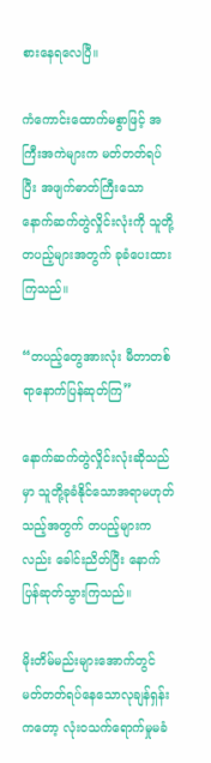စားနေရလေပြီ။

ကံကောင်းထောက်မစွာဖြင့် အကြီးအကဲများက မတ်တတ်ရပ်ပြီး အဖျက်ဓာတ်ကြီးသောနောက်ဆက်တွဲလှိုင်းလုံးကို သူတို့တပည့်များအတွက် ခုခံပေးထားကြသည်။

“တပည့်တွေအားလုံး မီတာတစ်ရာနောက်ပြန်ဆုတ်ကြ”

နောက်ဆက်တွဲလှိုင်းလုံးဆိုသည်မှာ သူတို့ခုခံနိုင်သောအရာမဟုတ်သည့်အတွက် တပည့်များကလည်း ခေါင်းညိတ်ပြီး နောက်ပြန်ဆုတ်သွားကြသည်။

မိုးတိမ်မည်းများအောက်တွင် မတ်တတ်ရပ်နေသောလုချန်ရှန်းကတော့ လုံးဝသက်ရောက်မှုမခံ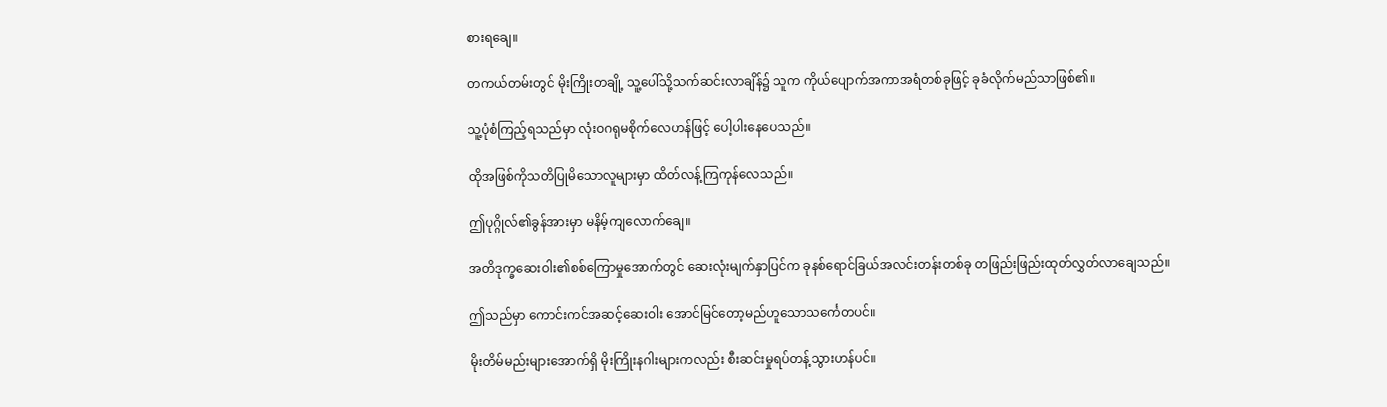စားရချေ။

တကယ်တမ်းတွင် မိုးကြိုးတချို့ သူ့ပေါ်သို့သက်ဆင်းလာချိန်၌ သူက ကိုယ်ပျောက်အကာအရံတစ်ခုဖြင့် ခုခံလိုက်မည်သာဖြစ်၏။

သူ့ပုံစံကြည့်ရသည်မှာ လုံးဝဂရုမစိုက်လေဟန်ဖြင့် ပေါ့ပါးနေပေသည်။

ထိုအဖြစ်ကိုသတိပြုမိသောလူများမှာ ထိတ်လန့်ကြကုန်လေသည်။

ဤပုဂ္ဂိုလ်၏ခွန်အားမှာ မနိမ့်ကျလောက်ချေ။

အတိဒုက္ခဆေးဝါး၏စစ်ကြောမှုအောက်တွင် ဆေးလုံးမျက်နှာပြင်က ခုနစ်ရောင်ခြယ်အလင်းတန်းတစ်ခု တဖြည်းဖြည်းထုတ်လွှတ်လာချေသည်။

ဤသည်မှာ ကောင်းကင်အဆင့်ဆေးဝါး အောင်မြင်တော့မည်ဟူသောသင်္ကေတပင်။

မိုးတိမ်မည်းများအောက်ရှိ မိုးကြိုးနဂါးများကလည်း စီးဆင်းမှုရပ်တန့်သွားဟန်ပင်။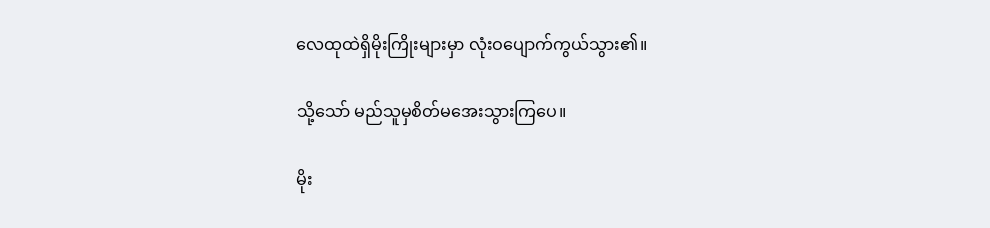လေထုထဲရှိမိုးကြိုးများမှာ လုံးဝပျောက်ကွယ်သွား၏။

သို့သော် မည်သူမှစိတ်မအေးသွားကြပေ။

မိုး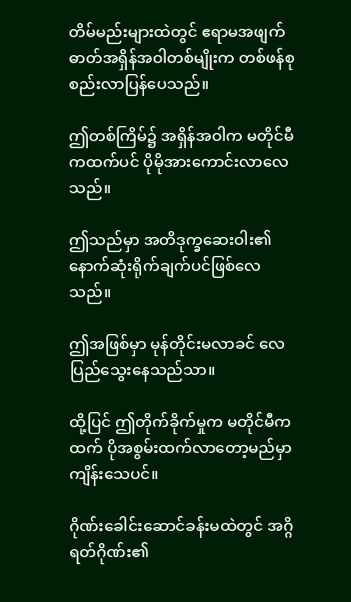တိမ်မည်းများထဲတွင် ဧရာမအဖျက်ဓာတ်အရှိန်အဝါတစ်မျိုးက တစ်ဖန်စုစည်းလာပြန်ပေသည်။

ဤတစ်ကြိမ်၌ အရှိန်အဝါက မတိုင်မီကထက်ပင် ပိုမိုအားကောင်းလာလေသည်။

ဤသည်မှာ အတိဒုက္ခဆေးဝါး၏နောက်ဆုံးရိုက်ချက်ပင်ဖြစ်လေသည်။

ဤအဖြစ်မှာ မုန်တိုင်းမလာခင် လေပြည်သွေးနေသည်သာ။

ထို့ပြင် ဤတိုက်ခိုက်မှုက မတိုင်မီကထက် ပိုအစွမ်းထက်လာတော့မည်မှာ ကျိန်းသေပင်။

ဂိုဏ်းခေါင်းဆောင်ခန်းမထဲတွင် အဂ္ဂိရတ်ဂိုဏ်း၏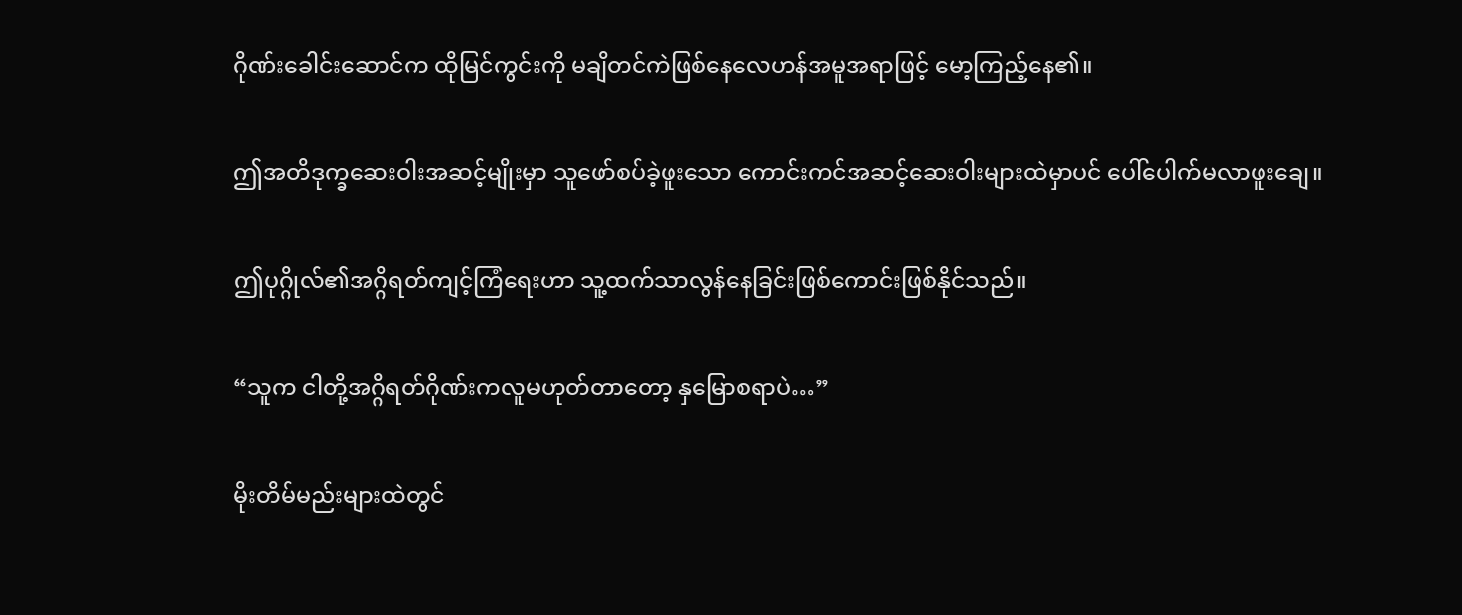ဂိုဏ်းခေါင်းဆောင်က ထိုမြင်ကွင်းကို မချိတင်ကဲဖြစ်နေလေဟန်အမူအရာဖြင့် မော့ကြည့်နေ၏။

ဤအတိဒုက္ခဆေးဝါးအဆင့်မျိုးမှာ သူဖော်စပ်ခဲ့ဖူးသော ကောင်းကင်အဆင့်ဆေးဝါးများထဲမှာပင် ပေါ်ပေါက်မလာဖူးချေ။

ဤပုဂ္ဂိုလ်၏အဂ္ဂိရတ်ကျင့်ကြံရေးဟာ သူ့ထက်သာလွန်နေခြင်းဖြစ်ကောင်းဖြစ်နိုင်သည်။

“သူက ငါတို့အဂ္ဂိရတ်ဂိုဏ်းကလူမဟုတ်တာတော့ နှမြောစရာပဲ…”

မိုးတိမ်မည်းများထဲတွင်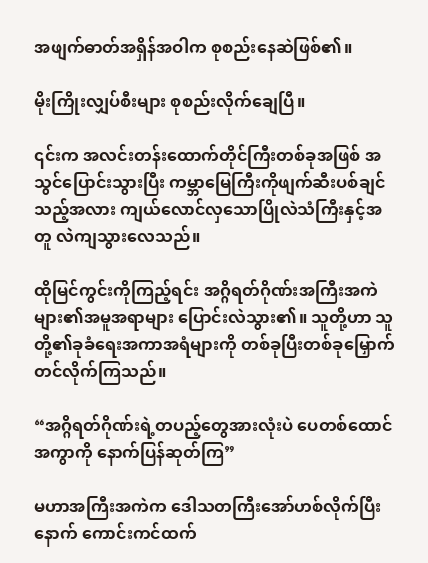အဖျက်ဓာတ်အရှိန်အဝါက စုစည်းနေဆဲဖြစ်၏။

မိုးကြိုးလျှပ်စီးများ စုစည်းလိုက်ချေပြီ။

၎င်းက အလင်းတန်းထောက်တိုင်ကြီးတစ်ခုအဖြစ် အသွင်ပြောင်းသွားပြီး ကမ္ဘာမြေကြီးကိုဖျက်ဆီးပစ်ချင်သည့်အလား ကျယ်လောင်လှသောပြိုလဲသံကြီးနှင့်အတူ လဲကျသွားလေသည်။

ထိုမြင်ကွင်းကိုကြည့်ရင်း အဂ္ဂိရတ်ဂိုဏ်းအကြီးအကဲများ၏အမူအရာများ ပြောင်းလဲသွား၏။ သူတို့ဟာ သူတို့၏ခုခံရေးအကာအရံများကို တစ်ခုပြီးတစ်ခုမြှောက်တင်လိုက်ကြသည်။

“အဂ္ဂိရတ်ဂိုဏ်းရဲ့တပည့်တွေအားလုံးပဲ ပေတစ်ထောင်အကွာကို နောက်ပြန်ဆုတ်ကြ”

မဟာအကြီးအကဲက ဒေါသတကြီးအော်ဟစ်လိုက်ပြီးနောက် ကောင်းကင်ထက်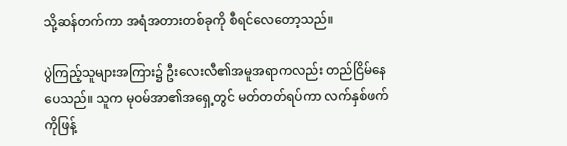သို့ဆန်တက်ကာ အရံအတားတစ်ခုကို စီရင်လေတော့သည်။

ပွဲကြည့်သူများအကြား၌ ဦးလေးလီ၏အမူအရာကလည်း တည်ငြိမ်နေပေသည်။ သူက မုဝမ်အာ၏အရှေ့တွင် မတ်တတ်ရပ်ကာ လက်နှစ်ဖက်ကိုဖြန့်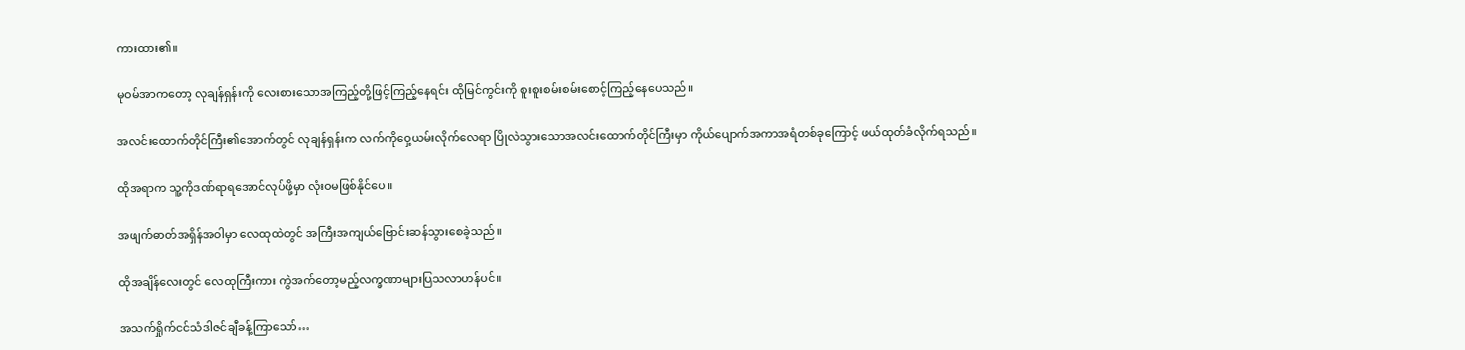ကားထား၏။

မုဝမ်အာကတော့ လုချန်ရှန်းကို လေးစားသောအကြည့်တို့ဖြင့်ကြည့်နေရင်း ထိုမြင်ကွင်းကို စူးစူးစမ်းစမ်းစောင့်ကြည့်နေပေသည်။

အလင်းထောက်တိုင်ကြီး၏အောက်တွင် လုချန်ရှန်းက လက်ကိုဝှေ့ယမ်းလိုက်လေရာ ပြိုလဲသွားသောအလင်းထောက်တိုင်ကြီးမှာ ကိုယ်ပျောက်အကာအရံတစ်ခုကြောင့် ဖယ်ထုတ်ခံလိုက်ရသည်။

ထိုအရာက သူ့ကိုဒဏ်ရာရအောင်လုပ်ဖို့မှာ လုံးဝမဖြစ်နိုင်ပေ။

အဖျက်ဓာတ်အရှိန်အဝါမှာ လေထုထဲတွင် အကြီးအကျယ်ဗြောင်းဆန်သွားစေခဲ့သည်။

ထိုအချိန်လေးတွင် လေထုကြီးကား ကွဲအက်တော့မည့်လက္ခဏာများပြသလာဟန်ပင်။

အသက်ရှိုက်ငင်သံဒါဇင်ချီခန့်ကြာသော်…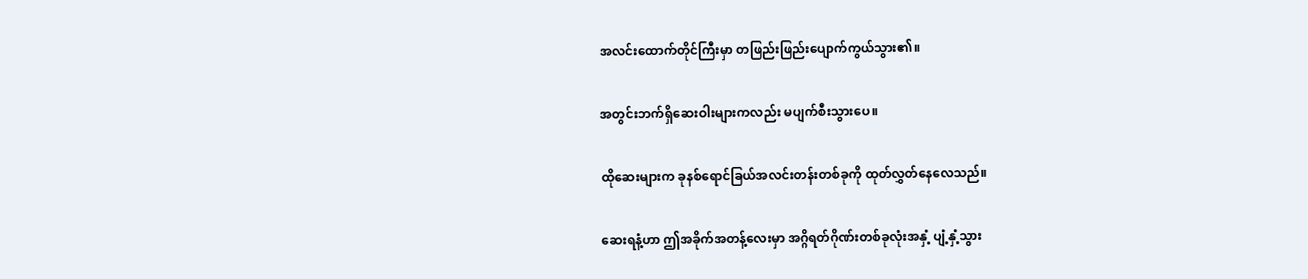အလင်းထောက်တိုင်ကြီးမှာ တဖြည်းဖြည်းပျောက်ကွယ်သွား၏။

အတွင်းဘက်ရှိဆေးဝါးများကလည်း မပျက်စီးသွားပေ။

ထိုဆေးများက ခုနစ်ရောင်ခြယ်အလင်းတန်းတစ်ခုကို ထုတ်လွှတ်နေလေသည်။

ဆေးရနံ့ဟာ ဤအခိုက်အတန့်လေးမှာ အဂ္ဂိရတ်ဂိုဏ်းတစ်ခုလုံးအနှံ့ ပျံ့နှံ့သွား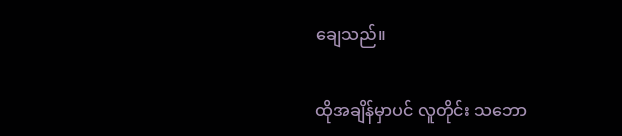ချေသည်။

ထိုအချိန်မှာပင် လူတိုင်း သဘော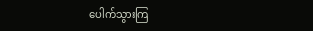ပေါက်သွားကြ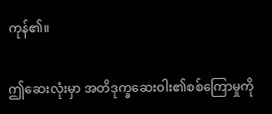ကုန်၏။

ဤဆေးလုံးမှာ အတိဒုက္ခဆေးဝါး၏စစ်ကြောမှုကို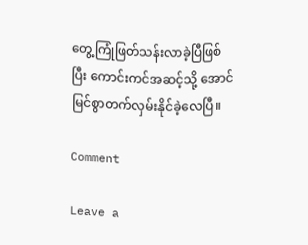တွေ့ကြုံဖြတ်သန်းလာခဲ့ပြီဖြစ်ပြီး ကောင်းကင်အဆင့်သို့ အောင်မြင်စွာတက်လှမ်းနိုင်ခဲ့လေပြီ။

Comment

Leave a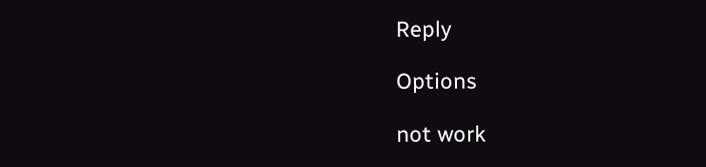Reply

Options

not work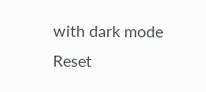with dark mode
Reset